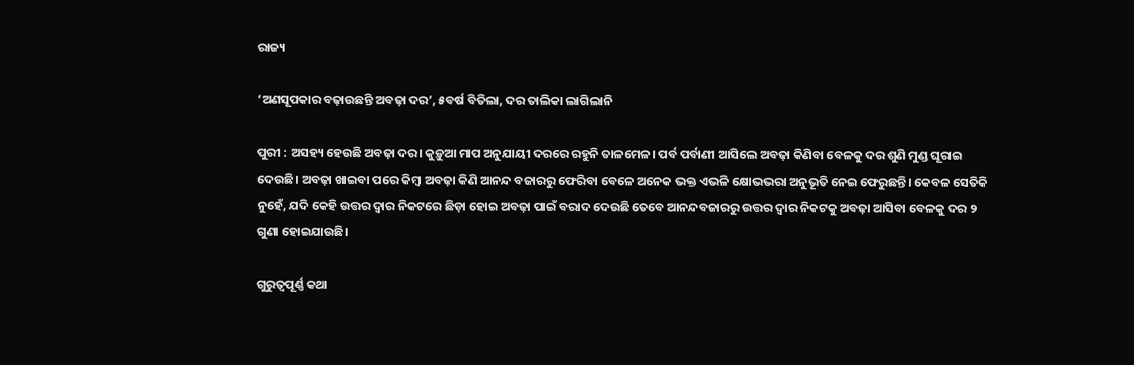ରାଜ୍ୟ

‘ଅଣସୂପକାର ବଢ଼ାଉଛନ୍ତି ଅବଢ଼ା ଦର’, ୫ବର୍ଷ ବିତିଲା, ଦର ତାଲିକା ଲାଗିଲାନି

ପୁରୀ : ଅସହ୍ୟ ହେଉଛି ଅବଢ଼ା ଦର। କୁଡ଼ୁଆ ମାପ ଅନୁଯାୟୀ ଦରରେ ରହୁନି ତାଳମେଳ। ପର୍ବ ପର୍ବାଣୀ ଆସିଲେ ଅବଢ଼ା କିଣିବା ବେଳକୁ ଦର ଶୁଣି ମୁଣ୍ଡ ଘୂରାଇ ଦେଉଛି। ଅବଢ଼ା ଖାଇବା ପରେ କିମ୍ବା ଅବଢ଼ା କିଣି ଆନନ୍ଦ ବଜାରରୁ ଫେରିବା ବେଳେ ଅନେକ ଭକ୍ତ ଏଭଳି କ୍ଷୋଭଭରା ଅନୁଭୂତି ନେଇ ଫେରୁଛନ୍ତି। କେବଳ ସେତିକି ନୁହେଁ, ଯଦି କେହି ଉତ୍ତର ଦ୍ବାର ନିକଟରେ ଛିଡ଼ା ହୋଇ ଅବଢ଼ା ପାଇଁ ବରାଦ ଦେଉଛି ତେବେ ଆନନ୍ଦବଜାରରୁ ଉତ୍ତର ଦ୍ବାର ନିକଟକୁ ଅବଢ଼ା ଆସିବା ବେଳକୁ ଦର ୨ ଗୁଣା ହୋଇଯାଉଛି।

ଗୁରୁତ୍ବପୂର୍ଣ୍ଣ କଥା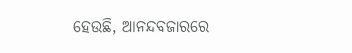ହେଉଛି, ଆନନ୍ଦବଜାରରେ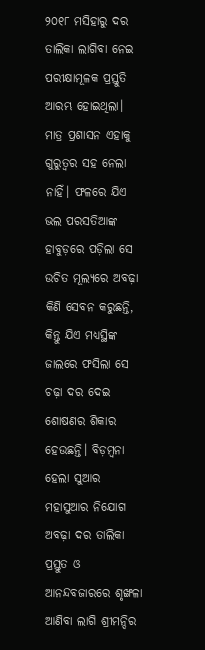୨୦୧୮ ମସିହାରୁ ଦର ତାଲିକା ଲାଗିବା ନେଇ ପରୀକ୍ଷାମୂଳକ ପ୍ରସ୍ତୁତି ଆରମ୍ଭ ହୋଇଥିଲା। ମାତ୍ର ପ୍ରଶାସନ ଏହାକୁ ଗୁରୁତ୍ବର ସହ ନେଲା ନାହିଁ। ଫଳରେ ଯିଏ ଭଲ ପରସତିଆଙ୍କ ହାବୁଡ଼ରେ ପଡ଼ିଲା ସେ ଉଚିତ ମୂଲ୍ୟରେ ଅବଢ଼ା କିଣି ସେବନ କରୁଛନ୍ତି, କିନ୍ତୁ ଯିଏ ମଧ୍ୟସ୍ଥିଙ୍କ ଜାଲରେ ଫସିଲା ସେ ଚଢ଼ା ଦର ଦେଇ ଶୋଷଣର ଶିକାର ହେଉଛନ୍ତି। ବିଡ଼ମ୍ବନା ହେଲା ସୁଆର ମହାସୁଆର ନିଯୋଗ ଅବଢ଼ା ଦର ତାଲିକା ପ୍ରସ୍ତୁତ ଓ ଆନନ୍ଦବଜାରରେ ଶୃଙ୍ଖଳା ଆଣିବା ଲାଗି ଶ୍ରୀମନ୍ଦିର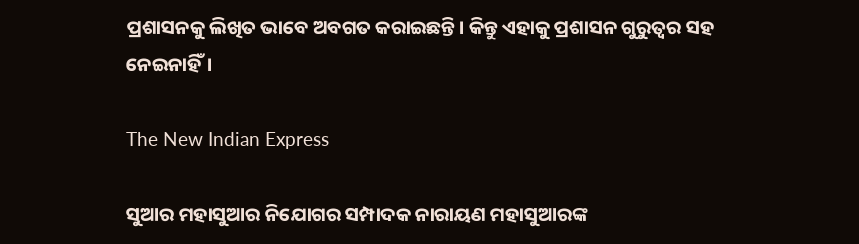ପ୍ରଶାସନକୁ ଲିଖିତ ଭାବେ ଅବଗତ କରାଇଛନ୍ତି। କିନ୍ତୁ ଏହାକୁ ପ୍ରଶାସନ ଗୁରୁତ୍ବର ସହ ନେଇନାହିଁ।

The New Indian Express

ସୁଆର ମହାସୁଆର ନି‌ଯୋଗର ସମ୍ପାଦକ ନାରାୟଣ ମହାସୁଆରଙ୍କ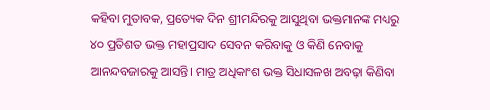କହିବା ମୁତାବକ, ପ୍ରତ୍ୟେକ ଦିନ ଶ୍ରୀମନ୍ଦିରକୁ ଆସୁଥିବା ଭକ୍ତମାନଙ୍କ ମଧ୍ୟରୁ ୪୦ ପ୍ରତିଶତ ଭକ୍ତ ମହାପ୍ରସାଦ ସେବନ କରିବାକୁ ଓ କିଣି ନେବାକୁ ଆନନ୍ଦବଜାରକୁ ଆସନ୍ତି। ମାତ୍ର ଅଧିକାଂଶ ଭକ୍ତ ସିଧାସଳଖ ଅବଢ଼ା କିଣିବା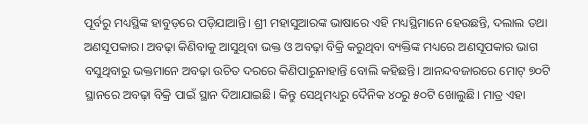ପୂର୍ବରୁ ମଧ୍ୟସ୍ଥିଙ୍କ ହାବୁଡ଼ରେ ପଡ଼ିଯାଆନ୍ତି। ଶ୍ରୀ ମହାସୁଆରଙ୍କ ଭାଷାରେ ଏହି ମଧ୍ୟସ୍ଥିମାନେ ହେଉଛନ୍ତି, ଦଲାଲ ତଥା ଅଣସୂପକାର। ଅବଢ଼ା କିଣିବାକୁ ଆସୁଥିବା ଭକ୍ତ ଓ ଅବଢ଼ା ବିକ୍ରି କରୁଥିବା ବ୍ୟକ୍ତିଙ୍କ ମଧ୍ୟରେ ଅଣସୂପକାର ଭାଗ ବସୁଥିବାରୁ ଭକ୍ତମାନେ ଅବଢ଼ା ଉଚିତ ଦରରେ କିଣିପାରୁନାହାନ୍ତି ବୋଲି କହିଛନ୍ତି। ଆନନ୍ଦବଜାରରେ ମୋଟ୍‌ ୭୦ଟି ସ୍ଥାନରେ ଅବଢ଼ା ବିକ୍ରି ପାଇଁ ସ୍ଥାନ ଦିଆଯାଇଛି। କିନ୍ତୁ ସେଥିମଧ୍ୟରୁ ଦୈନିକ ୪୦ରୁ ୫୦ଟି ଖୋଲୁଛି। ମାତ୍ର ଏହା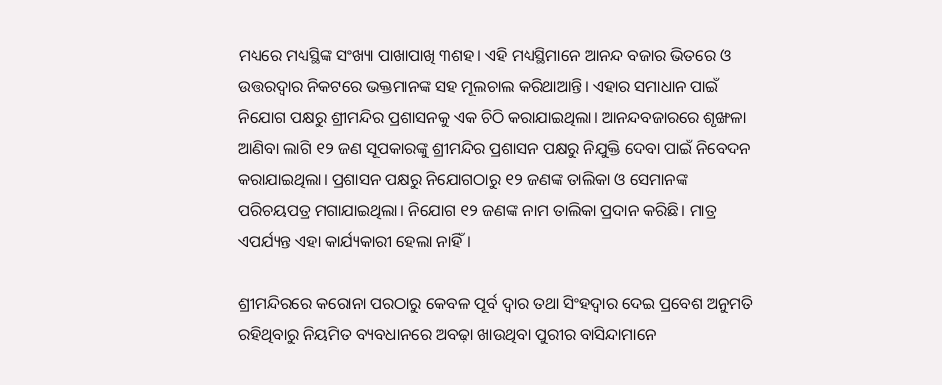ମଧ୍ୟରେ ମଧ୍ୟସ୍ଥିଙ୍କ ସଂଖ୍ୟା ପାଖାପାଖି ୩ଶହ। ଏହି ମଧ୍ୟସ୍ଥିମାନେ ଆନନ୍ଦ ବଜାର ଭିତରେ ଓ ଉତ୍ତରଦ୍ବାର ନିକଟରେ ଭକ୍ତମାନଙ୍କ ସହ ମୂଲଚାଲ କରିଥାଆନ୍ତି। ଏହାର ସମାଧାନ ପାଇଁ ନିଯୋଗ ପକ୍ଷରୁ ଶ୍ରୀମନ୍ଦିର ପ୍ରଶାସନକୁ ଏକ ଚିଠି କରାଯାଇଥିଲା। ଆନନ୍ଦବଜାରରେ ଶୃଙ୍ଖଳା ଆଣିବା ଲାଗି ୧୨ ଜଣ ସୂପକାରଙ୍କୁ ଶ୍ରୀମନ୍ଦିର ପ୍ରଶାସନ ପକ୍ଷରୁ ନିଯୁକ୍ତି ଦେବା ପାଇଁ ନିବେଦନ କରାଯାଇଥିଲା। ପ୍ରଶାସନ ପକ୍ଷରୁ ନିଯୋଗଠାରୁ ୧୨ ଜଣଙ୍କ ତାଲିକା ଓ ସେମାନଙ୍କ ପରିଚୟପତ୍ର ମଗାଯାଇଥିଲା। ନିଯୋଗ ୧୨ ଜଣଙ୍କ ନାମ ତାଲିକା ପ୍ରଦାନ କରିଛି। ମାତ୍ର ଏପର୍ଯ୍ୟନ୍ତ ଏହା କାର୍ଯ୍ୟକାରୀ ହେଲା ନାହିଁ।

ଶ୍ରୀମନ୍ଦିରରେ କରୋନା ପରଠାରୁ କେବଳ ପୂର୍ବ ଦ୍ବାର ତଥା ସିଂହଦ୍ବାର ଦେଇ ପ୍ରବେଶ ଅନୁମତି ରହିଥିବାରୁ ନିୟମିତ ବ୍ୟବଧାନରେ ଅବଢ଼ା ଖାଉଥିବା ପୁରୀର ବାସିନ୍ଦାମାନେ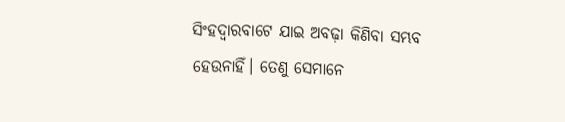ସିଂହଦ୍ବାରବାଟେ ଯାଇ ଅବଢ଼ା କିଣିବା ସମ୍ଭବ ହେଉନାହିଁ। ତେଣୁ ସେମାନେ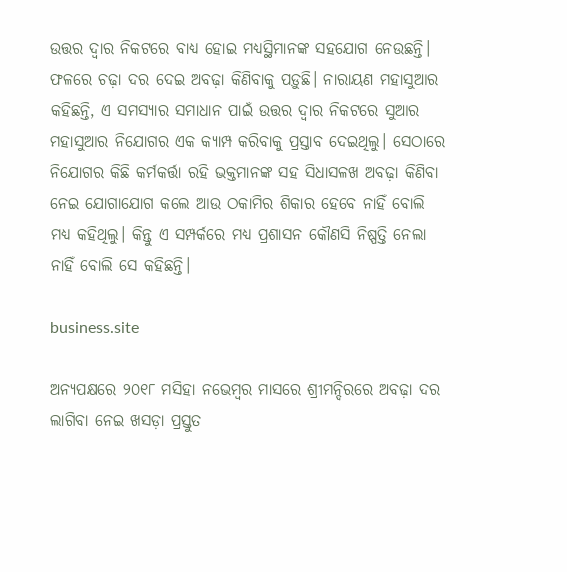ଉତ୍ତର ଦ୍ବାର ନିକଟରେ ବାଧ୍ୟ ହୋଇ ମଧ୍ୟସ୍ଥିମାନଙ୍କ ସହଯୋଗ ନେଉଛନ୍ତି। ଫଳରେ ଚଢ଼ା ଦର ଦେଇ ଅବଢ଼ା କିଣିବାକୁ ପଡ଼ୁଛି। ନାରାୟଣ ମହାସୁଆର କହିଛନ୍ତି, ଏ ସମସ୍ୟାର ସମାଧାନ ପାଇଁ ଉତ୍ତର ଦ୍ବାର ନିକଟରେ ସୁଆର ମହାସୁଆର ନିଯୋଗର ଏକ କ୍ୟାମ୍ପ କରିବାକୁ ପ୍ରସ୍ତାବ ଦେଇଥିଲୁ। ସେଠାରେ ନିଯୋଗର କିଛି କର୍ମକର୍ତ୍ତା ରହି ଭକ୍ତମାନଙ୍କ ସହ ସିଧାସଳଖ ଅବଢ଼ା କିଣିବା ନେଇ ଯୋଗାଯୋଗ କଲେ ଆଉ ଠକାମିର ଶିକାର ହେବେ ନାହିଁ ବୋଲି ମଧ୍ୟ କହିଥିଲୁ। କିନ୍ତୁ ଏ ସମ୍ପର୍କରେ ମଧ୍ୟ ପ୍ରଶାସନ କୌଣସି ନିଷ୍ପତ୍ତି ନେଲା ନାହିଁ ବୋଲି ସେ କହିଛନ୍ତି।

business.site

ଅନ୍ୟପକ୍ଷରେ ୨୦୧୮ ମସିହା ନଭେମ୍ବର ମାସରେ ଶ୍ରୀମନ୍ଦିରରେ ଅବଢ଼ା ଦର ଲାଗିବା ନେଇ ଖସଡ଼ା ପ୍ରସ୍ତୁତ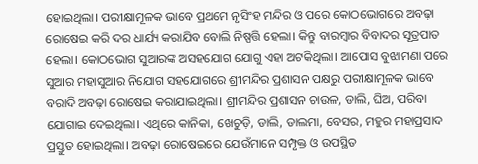ହୋଇଥିଲା। ପରୀକ୍ଷାମୂଳକ ଭାବେ ପ୍ରଥମେ ନୃସିଂହ ମନ୍ଦିର ଓ ପରେ କୋଠଭୋଗରେ ଅବଢ଼ା ରୋଷେଇ କରି ଦର ଧାର୍ଯ୍ୟ କରାଯିବ ବୋଲି ନିଷ୍ପତ୍ତି ହେଲା। କିନ୍ତୁ ବାରମ୍ବାର ବିବାଦର ସୂତ୍ରପାତ ହେଲା। କୋଠଭୋଗ ସୁଆରଙ୍କ ଅସହଯୋଗ ‌ଯୋଗୁ ଏହା ଅଟକିଥିଲା। ଆପୋସ ବୁଝାମଣା ପରେ ସୁଆର ମହାସୁଆର ନିଯୋଗ ସହଯୋଗରେ ଶ୍ରୀମନ୍ଦିର ପ୍ରଶାସନ ପକ୍ଷରୁ ପରୀକ୍ଷାମୂଳକ ଭାବେ ବରାଦି ଅବଢ଼ା ରୋଷେଇ କରାଯାଇଥିଲା। ଶ୍ରୀମନ୍ଦିର ପ୍ରଶାସନ ଚାଉଳ, ଡାଲି, ଘିଅ, ପରିବା ଯୋଗାଇ ଦେଇଥିଲା। ଏଥିରେ କାନିକା, ଖେଚୁଡ଼ି, ଡାଲି, ଡାଲମା, ବେସର, ମହୁର ମହାପ୍ରସାଦ ପ୍ରସ୍ତୁତ ହୋଇଥିଲା। ଅବଢ଼ା ରୋଷେଇରେ ଯେଉଁମାନେ ସମ୍ପୃକ୍ତ ଓ ଉପସ୍ଥିତ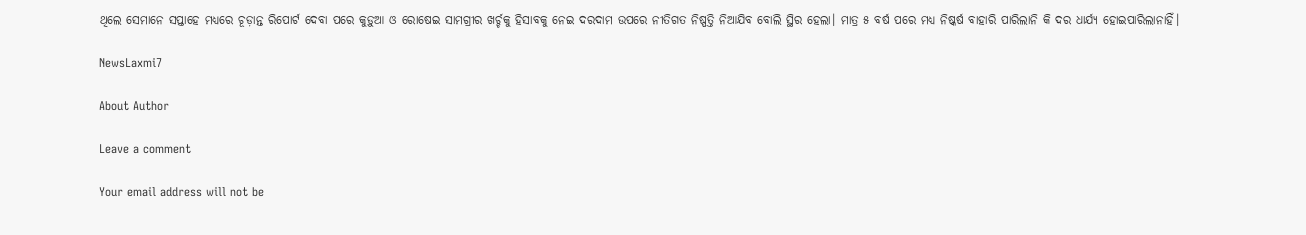ଥିଲେ ସେମାନେ ସପ୍ତାହେ ମଧ୍ୟରେ ଚୂଡ଼ାନ୍ତ ରିପୋର୍ଟ ଦେବା ପରେ କୁଡ଼ୁଆ ଓ ରୋଷେଇ ସାମଗ୍ରୀର ଖର୍ଚ୍ଚକୁ ହିସାବକୁ ନେଇ ଦରଦାମ ଉପରେ ନୀତିଗତ ନିଷ୍ପତ୍ତି ନିଆଯିବ ବୋଲି ସ୍ଥିର ହେଲା। ମାତ୍ର ୫ ବର୍ଷ ପରେ ମଧ୍ୟ ନିଷ୍କର୍ଷ ବାହାରି ପାରିଲାନି କି ଦର ଧାର୍ଯ୍ୟ ହୋଇପାରିଲାନାହିଁ।

NewsLaxmi7

About Author

Leave a comment

Your email address will not be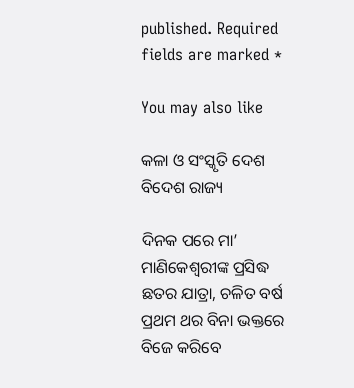published. Required fields are marked *

You may also like

କଳା ଓ ସଂସ୍କୃତି ଦେଶ ବିଦେଶ ରାଜ୍ୟ

ଦିନକ ପରେ ମା’ ମାଣିକେଶ୍ବରୀଙ୍କ ପ୍ରସିଦ୍ଧ ଛତର ଯାତ୍ରା, ଚଳିତ ବର୍ଷ ପ୍ରଥମ ଥର ବିନା ଭକ୍ତରେ ବିଜେ କରିବେ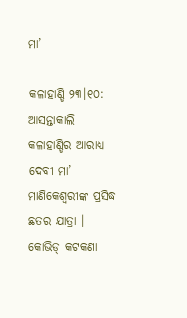ମା’

କଳାହାଣ୍ଡି ୨୩।୧୦: ଆସନ୍ତାକାଲି କଳାହାଣ୍ଡିର ଆରାଧ୍ୟ ଦେବୀ ମା’ ମାଣିକେଶ୍ବରୀଙ୍କ ପ୍ରସିଦ୍ଧ ଛତର ଯାତ୍ରା । କୋଭିଡ୍ କଟକଣା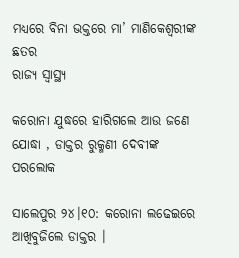ମଧ୍ୟରେ ବିନା ଭକ୍ତରେ ମା’ ମାଣିକେଶ୍ବରୀଙ୍କ ଛତର
ରାଜ୍ୟ ସ୍ୱାସ୍ଥ୍ୟ

କରୋନା ଯୁଦ୍ଧରେ ହାରିଗଲେ ଆଉ ଜଣେ ଯୋଦ୍ଧା , ଡାକ୍ତର ରୁକ୍ମଣୀ ଦେବୀଙ୍କ ପରଲୋକ

ସାଲେପୁର ୨୪।୧୦: କରୋନା ଲଢେଇରେ ଆଖିବୁଜିଲେ ଡାକ୍ତର ।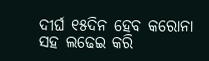ଦୀର୍ଘ ୧୫ଦିନ ହେବ କରୋନା ସହ ଲଢେଇ କରି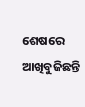ଶେଷରେ ଆଖିବୁଜିଛନ୍ତି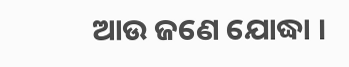ଆଉ ଜଣେ ଯୋଦ୍ଧା ।